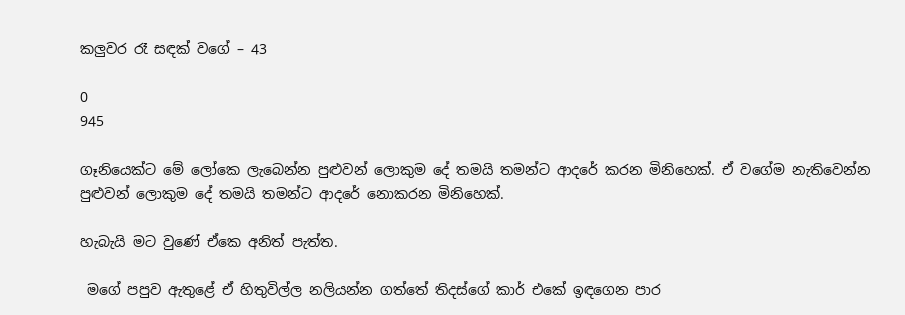කලුවර රෑ සඳක් වගේ – 43

0
945

ගෑනියෙක්ට මේ ලෝකෙ ලැබෙන්න පුළුවන් ලොකුම දේ තමයි තමන්ට ආදරේ කරන මිනිහෙක්. ඒ වගේම නැතිවෙන්න පුළුවන් ලොකුම දේ තමයි තමන්ට ආදරේ නොකරන මිනිහෙක්.

හැබැයි මට වුණේ ඒකෙ අනිත් පැත්ත.

 මගේ පපුව ඇතුළේ ඒ හිතුවිල්ල නලියන්න ගත්තේ තිදස්ගේ කාර් එකේ ඉඳගෙන පාර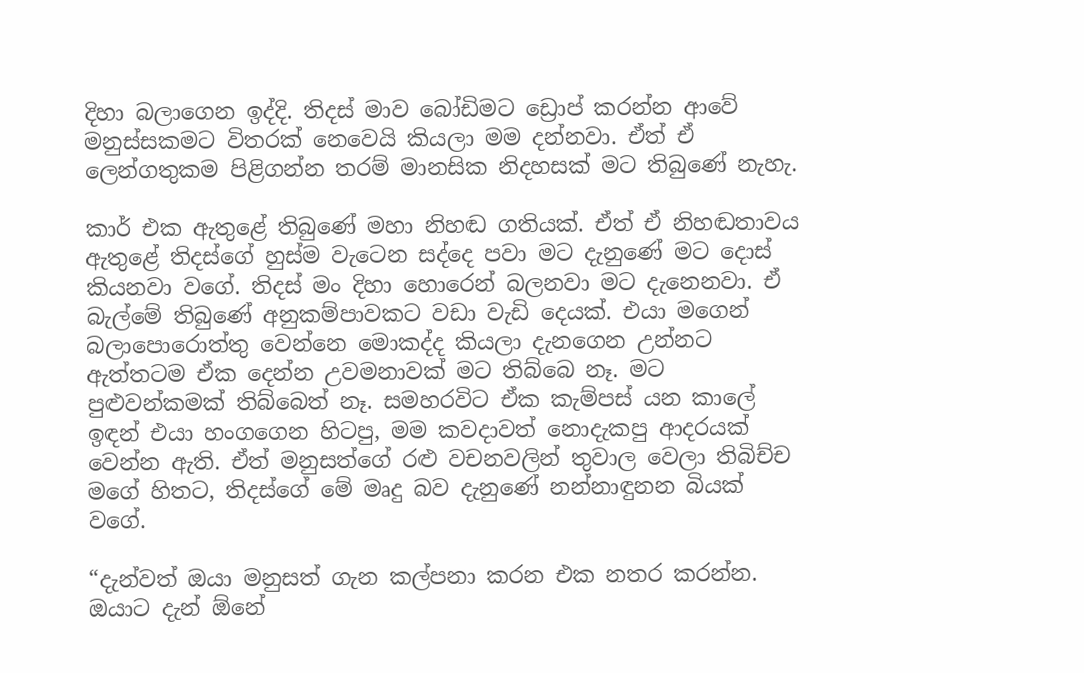දිහා බලාගෙන ඉද්දි. තිදස් මාව බෝඩිමට ඩ්‍රොප් කරන්න ආවේ මනුස්සකමට විතරක් නෙවෙයි කියලා මම දන්නවා. ඒත් ඒ ලෙන්ගතුකම පිළිගන්න තරම් මානසික නිදහසක් මට තිබුණේ නැහැ.

කාර් එක ඇතුළේ තිබුණේ මහා නිහඬ ගතියක්. ඒත් ඒ නිහඬතාවය ඇතුළේ තිදස්ගේ හුස්ම වැටෙන සද්දෙ පවා මට දැනුණේ මට දොස් කියනවා වගේ. තිදස් මං දිහා හොරෙන් බලනවා මට දැනෙනවා. ඒ බැල්මේ තිබුණේ අනුකම්පාවකට වඩා වැඩි දෙයක්. එයා මගෙන් බලාපොරොත්තු වෙන්නෙ මොකද්ද කියලා දැනගෙන උන්නට ඇත්තටම ඒක දෙන්න උවමනාවක් මට තිබ්බෙ නෑ. මට පුළුවන්කමක් තිබ්බෙත් නෑ. සමහරවිට ඒක කැම්පස් යන කාලේ ඉඳන් එයා හංගගෙන හිටපු, මම කවදාවත් නොදැකපු ආදරයක් වෙන්න ඇති. ඒත් මනුසත්ගේ රළු වචනවලින් තුවාල වෙලා තිබිච්ච මගේ හිතට, තිදස්ගේ මේ මෘදු බව දැනුණේ නන්නාඳුනන බියක් වගේ.

“දැන්වත් ඔයා මනුසත් ගැන කල්පනා කරන එක නතර කරන්න. ඔයාට දැන් ඕනේ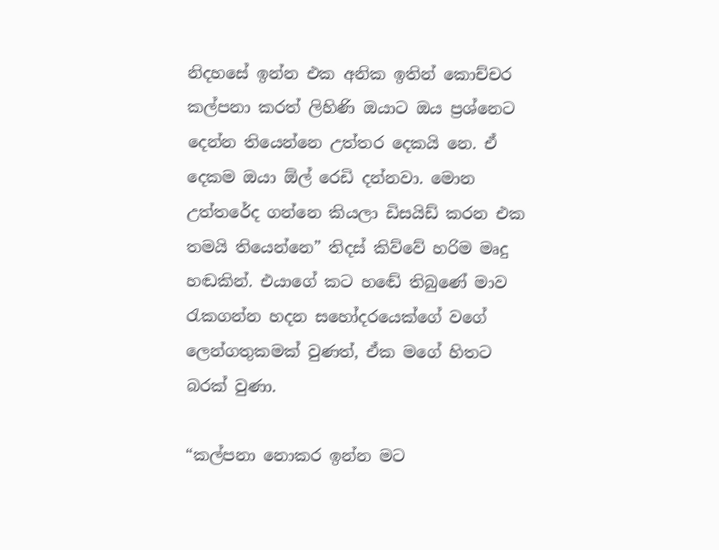නිදහසේ ඉන්න එක අනික ඉතින් කොච්චර කල්පනා කරත් ලිහිණි ඔයාට ඔය ප්‍රශ්නෙට දෙන්න තියෙන්නෙ උත්තර දෙකයි නෙ. ඒ දෙකම ඔයා ඕල්‍ රෙඩි දන්නවා. මොන උත්තරේද ගන්නෙ කියලා ඩිසයිඩ් කරන එක තමයි තියෙන්නෙ” තිදස් කිව්වේ හරිම මෘදු හඬකින්. එයාගේ කට හඬේ තිබුණේ මාව රැකගන්න හදන සහෝදරයෙක්ගේ වගේ ලෙන්ගතුකමක් වුණත්, ඒක මගේ හිතට බරක් වුණා.

“කල්පනා නොකර ඉන්න මට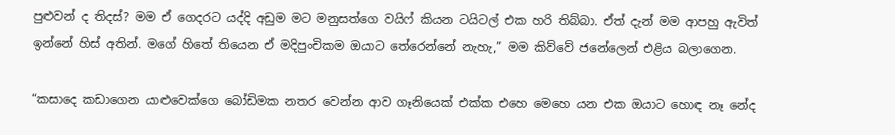පුළුවන් ද තිදස්? මම ඒ ගෙදරට යද්දි අඩුම මට මනුසත්ගෙ වයිෆ් කියන ටයිටල් එක හරි තිබ්බා. ඒත් දැන් මම ආපහු ඇවිත් ඉන්නේ හිස් අතින්. මගේ හිතේ තියෙන ඒ මදිපුංචිකම ඔයාට තේරෙන්නේ නැහැ,” මම කිව්වේ ජනේලෙන් එළිය බලාගෙන.

“කසාදෙ කඩාගෙන යාළුවෙක්ගෙ බෝඩිමක නතර වෙන්න ආව ගෑනියෙක් එක්ක එහෙ මෙහෙ යන එක ඔයාට හොඳ නෑ නේද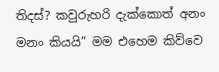තිදස්? කවුරුහරි දැක්කොත් අනං මනං කියයි” මම එහෙම කිව්වෙ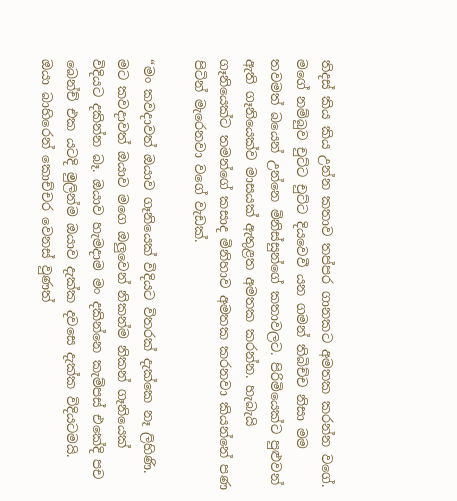තිදස් කිය කිය උන්න කතාව තප්පර ගානකට අමතක කරන්න වගේ. මගේ නම්බුව චුට්ට චුට්ට දියවෙවී යන ගමන් තිබිච්ච නිසා මම තවමත් බයෙන් උන්නෙ මිනිස්සුන්ගේ කතාවලට. පිරිමියෙක්ට පුළුවන් ඇති ගෑනියෙක්ව මාසයක් ඇතුළත අමතක කරන්න. හැබැයි ගෑනියෙක්ට තමන්ගේ කසාද මිනිහාව අමතක කරනවා කියන්නේ පණ පිටින් මැරෙනවා වගේ වැඩක්.

“මං කවදාවත් ඔයාව ගෑනියෙක් විදියට විතරක් දැක්කෙ නෑ ලිහිණි. මට කවදාවත් ඔයාව මගෙ ඔලුවෙන් නිකන්ම නිකන් ගෑනියෙක් විදියට දකින්න බෑ. ඔයාව හැමදාම මං දකින්නෙ කැම්පස් එකේදි පච බෙන්ච් එක යටදි මුලින්ම ඔයාව දැක්ක දවසෙ දැක්ක විදියටමයි. ඔයා බාහිරෙන් කොච්චර වෙනස් වුණත්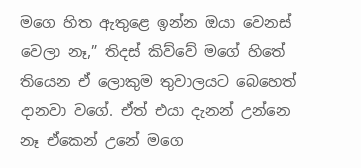මගෙ හිත ඇතුළෙ ඉන්න ඔයා වෙනස් වෙලා නෑ,” තිදස් කිව්වේ මගේ හිතේ තියෙන ඒ ලොකුම තුවාලයට බෙහෙත් දානවා වගේ. ඒත් එයා දැනන් උන්නෙ නෑ ඒකෙන් උනේ මගෙ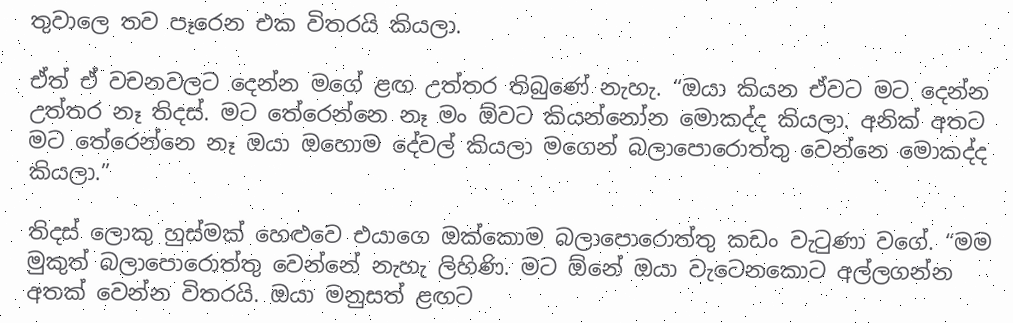තුවාලෙ තව පෑරෙන එක විතරයි කියලා.

ඒත් ඒ වචනවලට දෙන්න මගේ ළඟ උත්තර තිබුණේ නැහැ. “ඔයා කියන ඒවට මට දෙන්න උත්තර නෑ තිදස්. මට තේරෙන්නෙ නෑ මං ඕවට කියන්නෝන මොකද්ද කියලා. අනික් අතට මට තේරෙන්නෙ නෑ ඔයා ඔහොම දේවල් කියලා මගෙන් බලාපොරොත්තු වෙන්නෙ මොකද්ද කියලා.”

තිදස් ලොකු හුස්මක් හෙළුවෙ එයාගෙ ඔක්කොම බලාපොරොත්තු කඩං වැටුණා වගේ. “මම මුකුත් බලාපොරොත්තු වෙන්නේ නැහැ ලිහිණි. මට ඕනේ ඔයා වැටෙනකොට අල්ලගන්න අතක් වෙන්න විතරයි. ඔයා මනුසත් ළඟට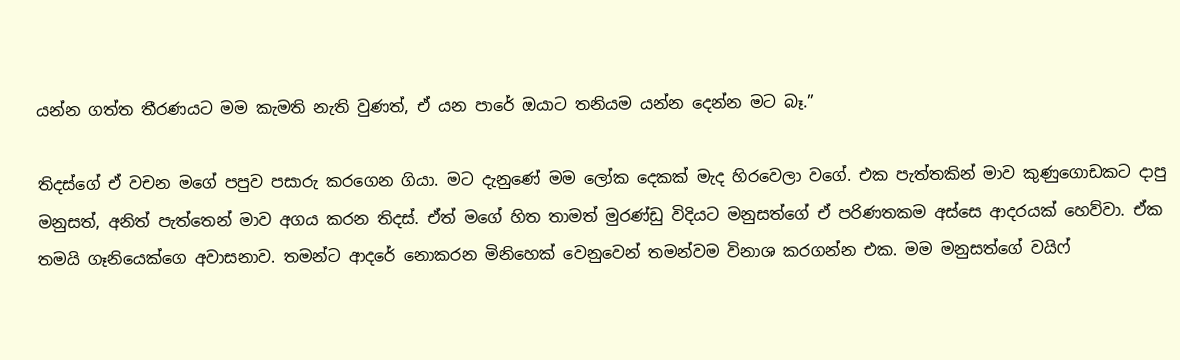යන්න ගත්ත තීරණයට මම කැමති නැති වුණත්, ඒ යන පාරේ ඔයාට තනියම යන්න දෙන්න මට බෑ.”

තිදස්ගේ ඒ වචන මගේ පපුව පසාරු කරගෙන ගියා. මට දැනුණේ මම ලෝක දෙකක් මැද හිරවෙලා වගේ. එක පැත්තකින් මාව කුණුගොඩකට දාපු මනුසත්, අනිත් පැත්තෙන් මාව අගය කරන තිදස්. ඒත් මගේ හිත තාමත් මුරණ්ඩු විදියට මනුසත්ගේ ඒ පරිණතකම අස්සෙ ආදරයක් හෙව්වා. ඒක තමයි ගෑනියෙක්ගෙ අවාසනාව. තමන්ට ආදරේ නොකරන මිනිහෙක් වෙනුවෙන් තමන්වම විනාශ කරගන්න එක. මම මනුසත්ගේ වයිෆ්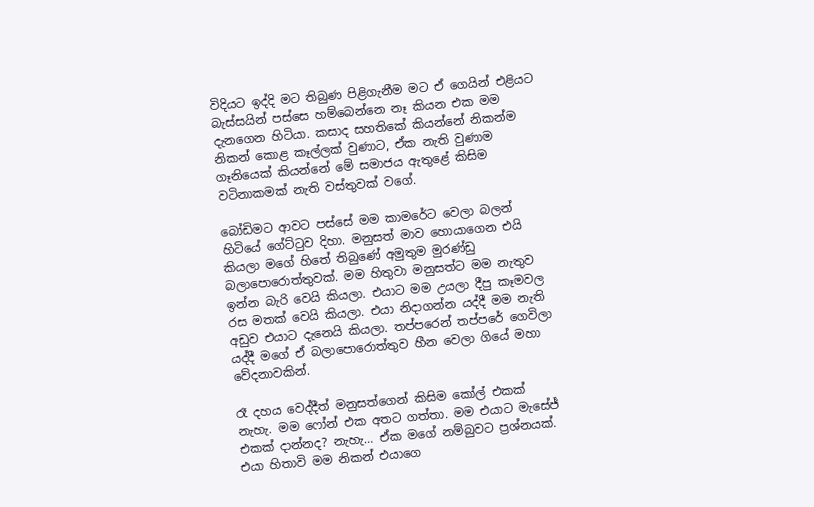විදියට ඉද්දි මට තිබුණ පිළිගැනීම මට ඒ ගෙයින් එළියට බැස්සයින් පස්සෙ හම්බෙන්නෙ නෑ කියන එක මම දැනගෙන හිටියා. කසාද සහතිකේ කියන්නේ නිකන්ම නිකන් කොළ කෑල්ලක් වුණාට, ඒක නැති වුණාම ගෑනියෙක් කියන්නේ මේ සමාජය ඇතුළේ කිසිම වටිනාකමක් නැති වස්තුවක් වගේ.

බෝඩිමට ආවට පස්සේ මම කාමරේට වෙලා බලන් හිටියේ ගේට්ටුව දිහා. මනුසත් මාව හොයාගෙන එයි කියලා මගේ හිතේ තිබුණේ අමුතුම මුරණ්ඩු බලාපොරොත්තුවක්. මම හිතුවා මනුසත්ට මම නැතුව ඉන්න බැරි වෙයි කියලා. එයාට මම උයලා දීපු කෑමවල රස මතක් වෙයි කියලා. එයා නිදාගන්න යද්දී මම නැති අඩුව එයාට දැනෙයි කියලා. තප්පරෙන් තප්පරේ ගෙවිලා යද්දී මගේ ඒ බලාපොරොත්තුව හීන වෙලා ගියේ මහා වේදනාවකින්.

රෑ දහය වෙද්දීත් මනුසත්ගෙන් කිසිම කෝල් එකක් නැහැ. මම ෆෝන් එක අතට ගත්තා. මම එයාට මැසේජ් එකක් දාන්නද? නැහැ… ඒක මගේ නම්බුවට ප්‍රශ්නයක්. එයා හිතාවි මම නිකන් එයාගෙ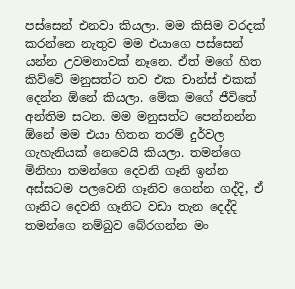පස්සෙන් එනවා කියලා. මම කිසිම වරදක් කරන්නෙ නැතුව මම එයාගෙ පස්සෙන් යන්න උවමනාවක් නෑනෙ. ඒත් මගේ හිත කිව්වේ මනුසත්ට තව එක චාන්ස් එකක් දෙන්න ඕනේ කියලා. මේක මගේ ජීවිතේ අන්තිම සටන. මම මනුසත්ට පෙන්නන්න ඕනේ මම එයා හිතන තරම් දුර්වල ගැහැනියක් නෙවෙයි කියලා. තමන්ගෙ මිනිහා තමන්ගෙ දෙවනි ගෑනි ඉන්න අස්සටම පලවෙනි ගෑනිව ගෙන්න ගද්දි, ඒ ගෑනිට දෙවනි ගෑනිට වඩා තැන දෙද්දි තමන්ගෙ නම්බුව බේරගන්න මං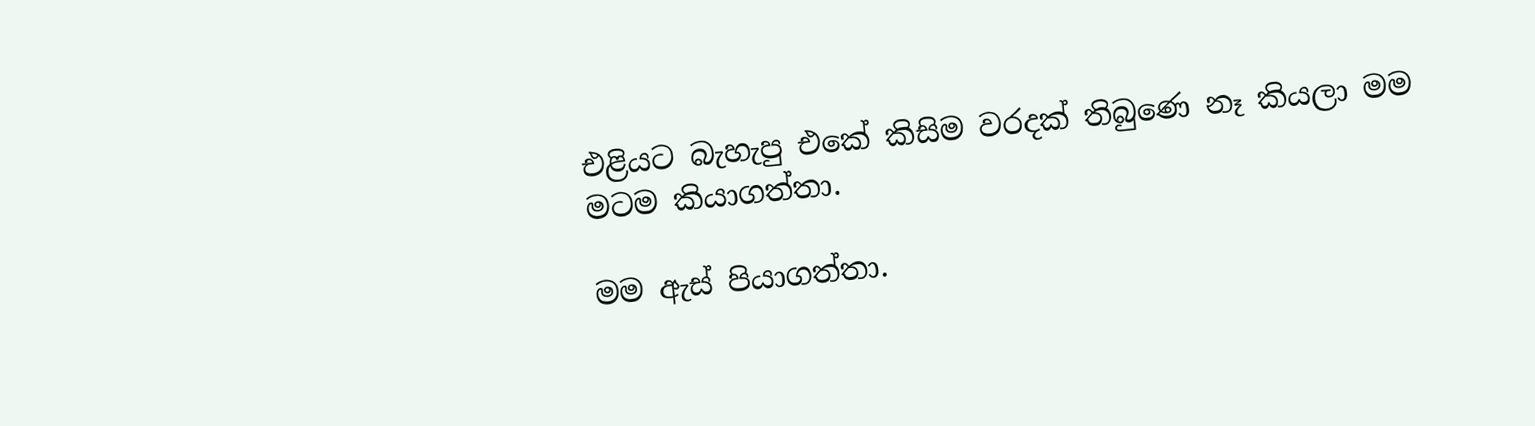එළියට බැහැපු එකේ කිසිම වරදක් තිබුණෙ නෑ කියලා මම මටම කියාගත්තා.

මම ඇස් පියාගත්තා.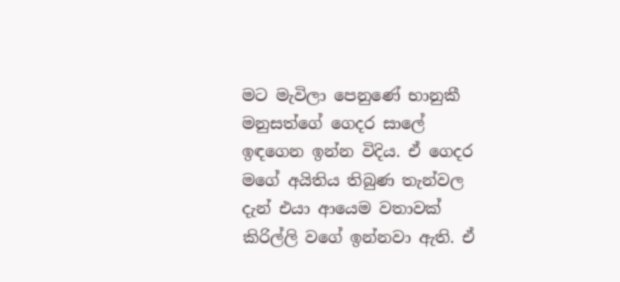මට මැවිලා පෙනුණේ භානුකී මනුසත්ගේ ගෙදර සාලේ ඉඳගෙන ඉන්න විදිය. ඒ ගෙදර මගේ අයිතිය තිබුණ තැන්වල දැන් එයා ආයෙම වතාවක් කිරිල්ලි වගේ ඉන්නවා ඇති. ඒ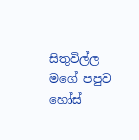සිතුවිල්ල මගේ පපුව හෝස්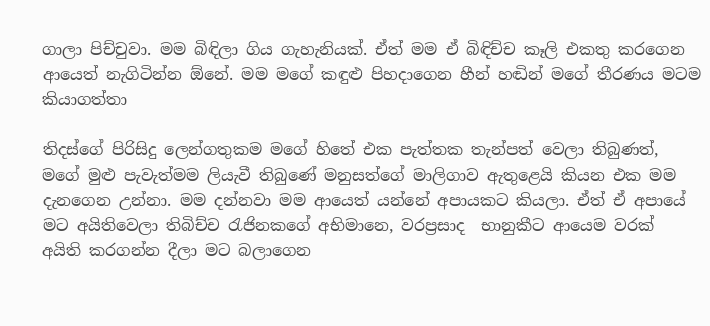ගාලා පිච්චුවා. මම බිඳිලා ගිය ගැහැනියක්. ඒත් මම ඒ බිඳිච්ච කෑලි එකතු කරගෙන ආයෙත් නැගිටින්න ඕනේ. මම මගේ කඳුළු පිහදාගෙන හීන් හඬින් මගේ තීරණය මටම කියාගත්තා

තිදස්ගේ පිරිසිදු ලෙන්ගතුකම මගේ හිතේ එක පැත්තක තැන්පත් වෙලා තිබුණත්, මගේ මුළු පැවැත්මම ලියැවී තිබුණේ මනුසත්ගේ මාලිගාව ඇතුළෙයි කියන එක මම දැනගෙන උන්නා. මම දන්නවා මම ආයෙත් යන්නේ අපායකට කියලා. ඒත් ඒ අපායේ මට අයිතිවෙලා තිබිච්ච රැජිනකගේ අභිමානෙ, වරප්‍රසාද  භානුකීට ආයෙම වරක් අයිති කරගන්න දීලා මට බලාගෙන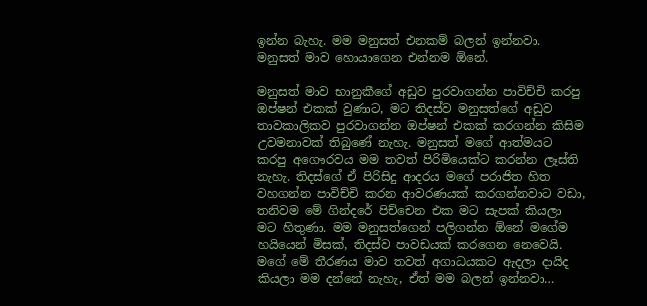ඉන්න බැහැ. මම මනුසත් එනකම් බලන් ඉන්නවා. මනුසත් මාව හොයාගෙන එන්නම ඕනේ.

මනුසත් මාව භානුකීගේ අඩුව පුරවාගන්න පාවිච්චි කරපු ඔප්ෂන් එකක් වුණාට, මට තිදස්ව මනුසත්ගේ අඩුව තාවකාලිකව පුරවාගන්න ඔප්ෂන් එකක් කරගන්න කිසිම උවමනාවක් තිබුණේ නැහැ. මනුසත් මගේ ආත්මයට කරපු අගෞරවය මම තවත් පිරිමියෙක්ට කරන්න ලෑස්ති නැහැ. තිදස්ගේ ඒ පිරිසිදු ආදරය මගේ පරාජිත හිත වහගන්න පාවිච්චි කරන ආවරණයක් කරගන්නවාට වඩා, තනිවම මේ ගින්දරේ පිච්චෙන එක මට සැපක් කියලා මට හිතුණා. මම මනුසත්ගෙන් පලිගන්න ඕනේ මගේම හයියෙන් මිසක්, තිදස්ව පාවඩයක් කරගෙන නෙවෙයි. මගේ මේ තීරණය මාව තවත් අගාධයකට ඇදලා දායිද කියලා මම දන්නේ නැහැ, ඒත් මම බලන් ඉන්නවා…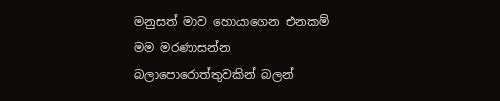මනුසත් මාව හොයාගෙන එනකම් මම මරණාසන්න බලාපොරොත්තුවකින් බලන්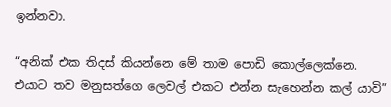ඉන්නවා.

“අනික් එක තිදස් කියන්නෙ මේ තාම පොඩි කොල්ලෙක්නෙ. එයාට තව මනුසත්ගෙ ලෙවල් එකට එන්න සැහෙන්න කල් යාවි”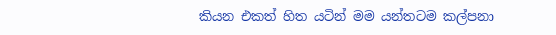කියන එකත් හිත යටින් මම යන්තටම කල්පනා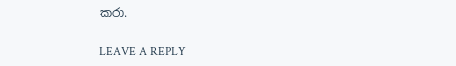කරා.

LEAVE A REPLY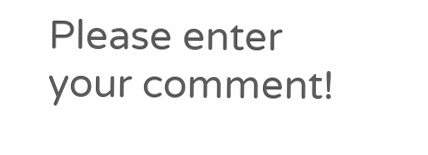Please enter your comment!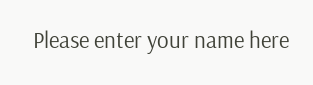Please enter your name here